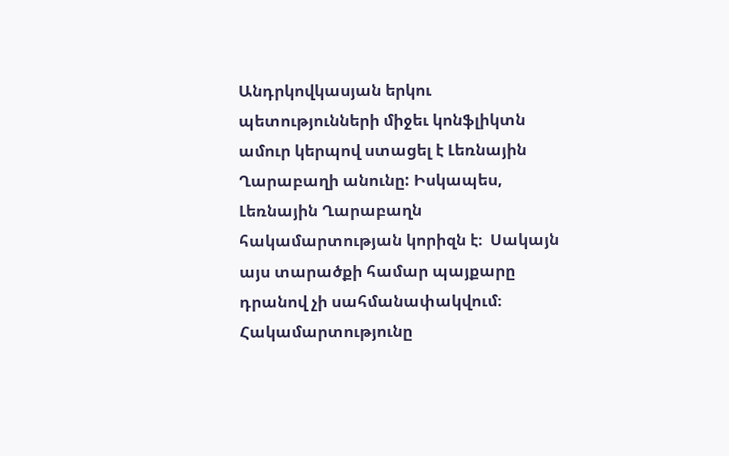Անդրկովկասյան երկու պետությունների միջեւ կոնֆլիկտն ամուր կերպով ստացել է Լեռնային Ղարաբաղի անունը: Իսկապես, Լեռնային Ղարաբաղն հակամարտության կորիզն է։  Սակայն այս տարածքի համար պայքարը դրանով չի սահմանափակվում։ Հակամարտությունը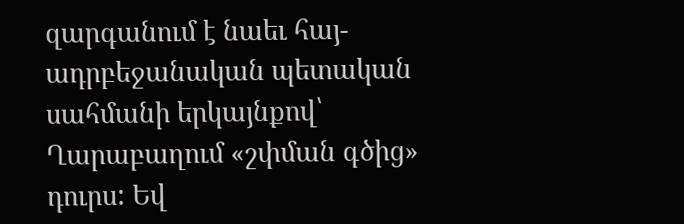զարգանում է նաեւ հայ-ադրբեջանական պետական սահմանի երկայնքով՝ Ղարաբաղում «շփման գծից» դուրս: Եվ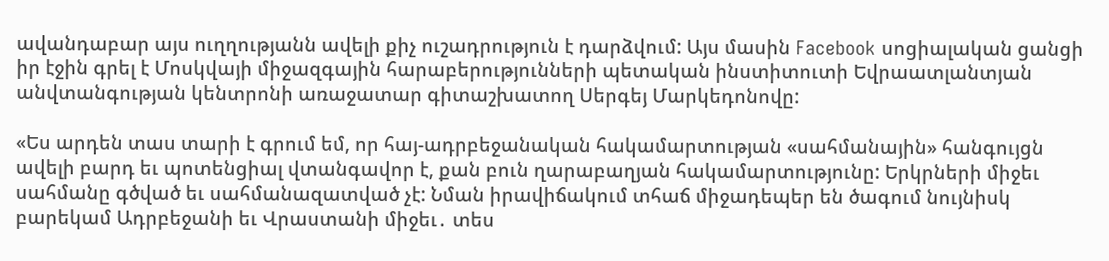ավանդաբար այս ուղղությանն ավելի քիչ ուշադրություն է դարձվում: Այս մասին Facebook սոցիալական ցանցի իր էջին գրել է Մոսկվայի միջազգային հարաբերությունների պետական ինստիտուտի Եվրաատլանտյան անվտանգության կենտրոնի առաջատար գիտաշխատող Սերգեյ Մարկեդոնովը:

«Ես արդեն տաս տարի է գրում եմ, որ հայ-ադրբեջանական հակամարտության «սահմանային» հանգույցն ավելի բարդ եւ պոտենցիալ վտանգավոր է, քան բուն ղարաբաղյան հակամարտությունը: Երկրների միջեւ սահմանը գծված եւ սահմանազատված չէ: Նման իրավիճակում տհաճ միջադեպեր են ծագում նույնիսկ բարեկամ Ադրբեջանի եւ Վրաստանի միջեւ․ տես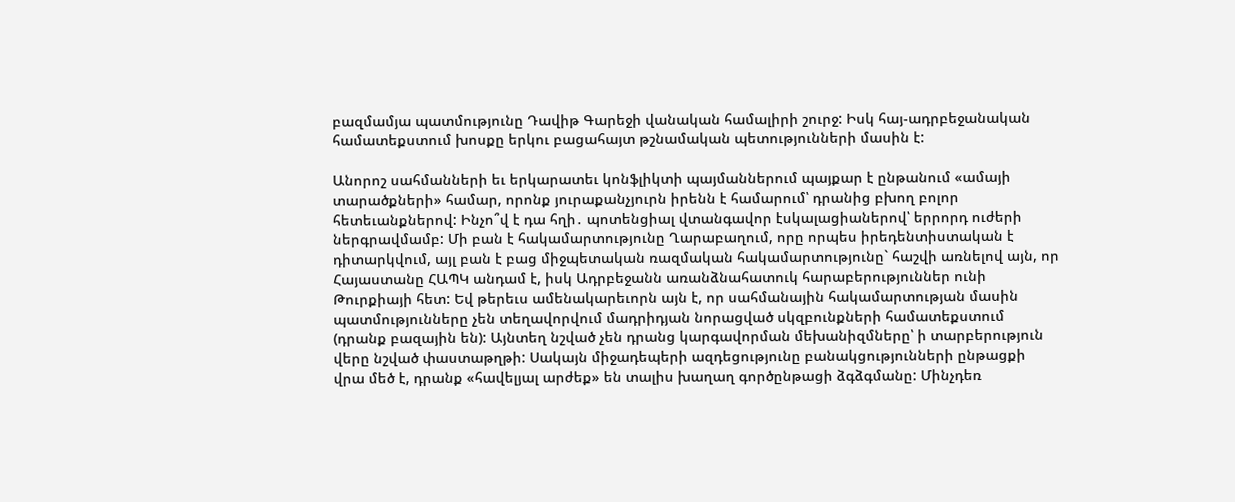բազմամյա պատմությունը Դավիթ Գարեջի վանական համալիրի շուրջ: Իսկ հայ-ադրբեջանական համատեքստում խոսքը երկու բացահայտ թշնամական պետությունների մասին է:

Անորոշ սահմանների եւ երկարատեւ կոնֆլիկտի պայմաններում պայքար է ընթանում «ամայի տարածքների» համար, որոնք յուրաքանչյուրն իրենն է համարում՝ դրանից բխող բոլոր հետեւանքներով: Ինչո՞վ է դա հղի․ պոտենցիալ վտանգավոր էսկալացիաներով՝ երրորդ ուժերի ներգրավմամբ: Մի բան է հակամարտությունը Ղարաբաղում, որը որպես իրեդենտիստական է դիտարկվում, այլ բան է բաց միջպետական ռազմական հակամարտությունը` հաշվի առնելով այն, որ Հայաստանը ՀԱՊԿ անդամ է, իսկ Ադրբեջանն առանձնահատուկ հարաբերություններ ունի Թուրքիայի հետ: Եվ թերեւս ամենակարեւորն այն է, որ սահմանային հակամարտության մասին պատմությունները չեն տեղավորվում մադրիդյան նորացված սկզբունքների համատեքստում (դրանք բազային են): Այնտեղ նշված չեն դրանց կարգավորման մեխանիզմները՝ ի տարբերություն վերը նշված փաստաթղթի: Սակայն միջադեպերի ազդեցությունը բանակցությունների ընթացքի վրա մեծ է, դրանք «հավելյալ արժեք» են տալիս խաղաղ գործընթացի ձգձգմանը: Մինչդեռ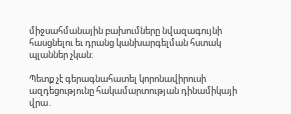միջսահմանային բախումները նվազագույնի հասցնելու եւ դրանց կանխարգելման հստակ պլաններ չկան:

Պետք չէ գերագնահատել կորոնավիրուսի ազդեցությունը հակամարտության դինամիկայի վրա․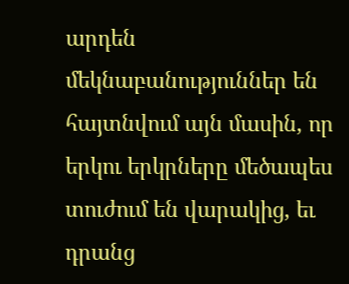արդեն մեկնաբանություններ են հայտնվում այն մասին, որ երկու երկրները մեծապես տուժում են վարակից, եւ դրանց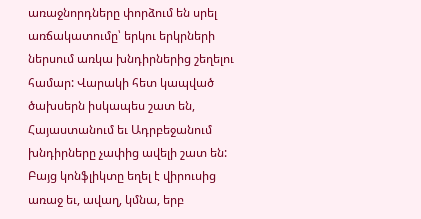առաջնորդները փորձում են սրել առճակատումը՝ երկու երկրների ներսում առկա խնդիրներից շեղելու համար: Վարակի հետ կապված ծախսերն իսկապես շատ են, Հայաստանում եւ Ադրբեջանում խնդիրները չափից ավելի շատ են: Բայց կոնֆլիկտը եղել է վիրուսից առաջ եւ, ավաղ, կմնա, երբ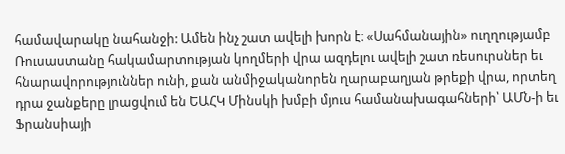համավարակը նահանջի: Ամեն ինչ շատ ավելի խորն է։ «Սահմանային» ուղղությամբ Ռուսաստանը հակամարտության կողմերի վրա ազդելու ավելի շատ ռեսուրսներ եւ հնարավորություններ ունի, քան անմիջականորեն ղարաբաղյան թրեքի վրա, որտեղ դրա ջանքերը լրացվում են ԵԱՀԿ Մինսկի խմբի մյուս համանախագահների՝ ԱՄՆ-ի եւ Ֆրանսիայի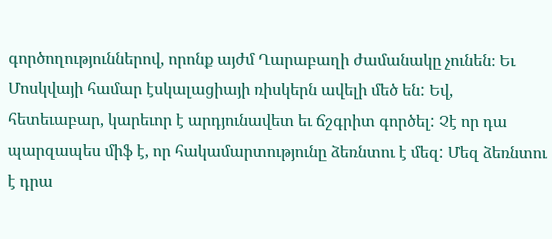գործողություններով, որոնք այժմ Ղարաբաղի ժամանակը չունեն։ Եւ Մոսկվայի համար էսկալացիայի ռիսկերն ավելի մեծ են: Եվ, հետեւաբար, կարեւոր է արդյունավետ եւ ճշգրիտ գործել: Չէ որ դա պարզապես միֆ է, որ հակամարտությունը ձեռնտու է մեզ: Մեզ ձեռնտու է դրա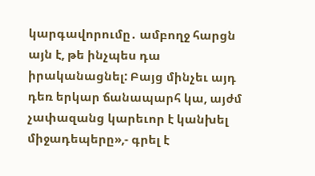կարգավորումը․ ամբողջ հարցն այն է, թե ինչպես դա իրականացնել: Բայց մինչեւ այդ դեռ երկար ճանապարհ կա, այժմ չափազանց կարեւոր է կանխել միջադեպերը»,- գրել է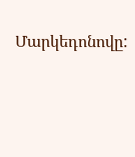Մարկեդոնովը: